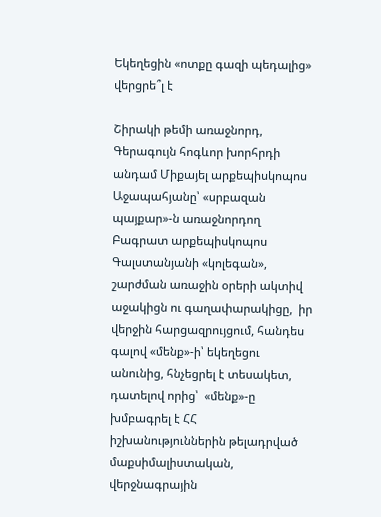Եկեղեցին «ոտքը գազի պեդալից» վերցրե՞լ է

Շիրակի թեմի առաջնորդ, Գերագույն հոգևոր խորհրդի անդամ Միքայել արքեպիսկոպոս Աջապահյանը՝ «սրբազան պայքար»-ն առաջնորդող Բագրատ արքեպիսկոպոս Գալստանյանի «կոլեգան», շարժման առաջին օրերի ակտիվ աջակիցն ու գաղափարակիցը,  իր վերջին հարցազրույցում, հանդես գալով «մենք»-ի՝ եկեղեցու անունից, հնչեցրել է տեսակետ, դատելով որից՝  «մենք»-ը խմբագրել է ՀՀ իշխանություններին թելադրված  մաքսիմալիստական, վերջնագրային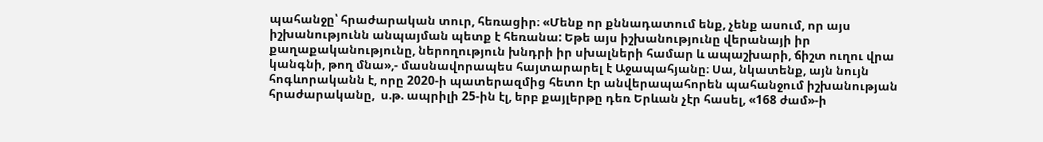պահանջը՝ հրաժարական տուր, հեռացիր։ «Մենք որ քննադատում ենք, չենք ասում, որ այս իշխանությունն անպայման պետք է հեռանա: Եթե այս իշխանությունը վերանայի իր քաղաքականությունը, ներողություն խնդրի իր սխալների համար և ապաշխարի, ճիշտ ուղու վրա կանգնի, թող մնա»,- մասնավորապես հայտարարել է Աջապահյանը։ Սա, նկատենք, այն նույն հոգևորականն է, որը 2020-ի պատերազմից հետո էր անվերապահորեն պահանջում իշխանության հրաժարականը,  ս.թ. ապրիլի 25-ին էլ, երբ քայլերթը դեռ Երևան չէր հասել, «168 ժամ»-ի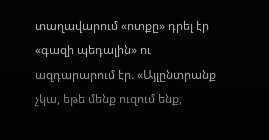տաղավարում «ոտքը» դրել էր «գազի պեդալին» ու ազդարարում էր. «Այլընտրանք չկա, եթե մենք ուզում ենք,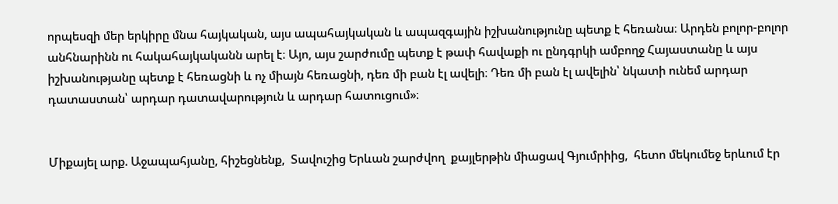որպեսզի մեր երկիրը մնա հայկական, այս ապահայկական և ապազգային իշխանությունը պետք է հեռանա։ Արդեն բոլոր-բոլոր անհնարինն ու հակահայկականն արել է։ Այո, այս շարժումը պետք է թափ հավաքի ու ընդգրկի ամբողջ Հայաստանը և այս իշխանությանը պետք է հեռացնի և ոչ միայն հեռացնի, դեռ մի բան էլ ավելի։ Դեռ մի բան էլ ավելին՝ նկատի ունեմ արդար դատաստան՝ արդար դատավարություն և արդար հատուցում»։


Միքայել արք. Աջապահյանը, հիշեցնենք,  Տավուշից Երևան շարժվող  քայլերթին միացավ Գյումրիից,  հետո մեկումեջ երևում էր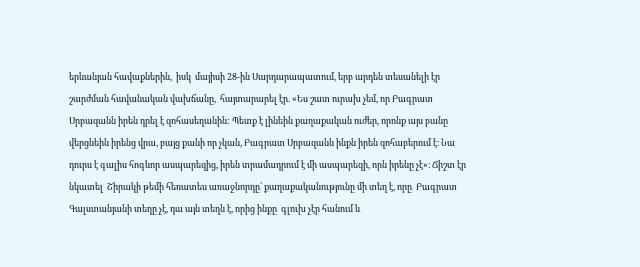երևանյան հավաքներին,  իսկ  մայիսի 28-ին Սարդարապատում, երբ արդեն տեսանելի էր շարժման հավանական վախճանը,  հայտարարել էր. «Ես շատ ուրախ չեմ, որ Բագրատ Սրբազանն իրեն դրել է զոհասեղանին: Պետք է լինեին քաղաքական ուժեր, որոնք այս բանը վերցնեին իրենց վրա, բայց քանի որ չկան, Բագրատ Սրբազանն ինքն իրեն զոհաբերում է։ Նա դուրս է գալիս հոգևոր ասպարեզից, իրեն տրամադրում է մի ասպարեզի, որն իրենը չէ»։ Ճիշտ էր նկատել  Շիրակի թեմի հեռատես առաջնորդը՝ քաղաքականությունը մի տեղ է, որը  Բագրատ Գալստանյանի տեղը չէ, դա այն տեղն է, որից ինքը  գլուխ չէր հանում և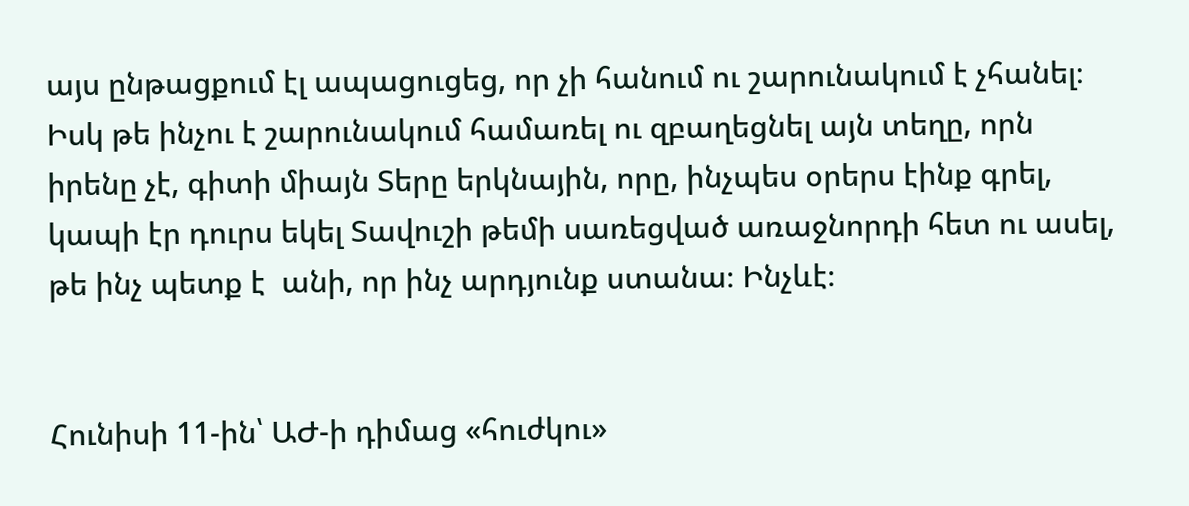այս ընթացքում էլ ապացուցեց, որ չի հանում ու շարունակում է չհանել։ Իսկ թե ինչու է շարունակում համառել ու զբաղեցնել այն տեղը, որն իրենը չէ, գիտի միայն Տերը երկնային, որը, ինչպես օրերս էինք գրել, կապի էր դուրս եկել Տավուշի թեմի սառեցված առաջնորդի հետ ու ասել, թե ինչ պետք է  անի, որ ինչ արդյունք ստանա։ Ինչևէ։


Հունիսի 11-ին՝ ԱԺ-ի դիմաց «հուժկու»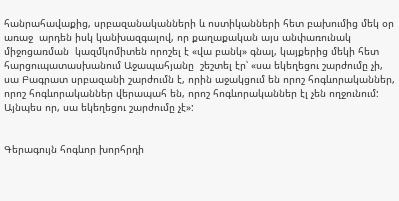հանրահավաքից, սրբազանականների և ոստիկանների հետ բախումից մեկ օր առաջ  արդեն իսկ կանխազգալով, որ քաղաքական այս անփառունակ միջոցառման  կազմկոմիտեն որոշել է «վա բանկ» գնալ, կայքերից մեկի հետ հարցուպատասխանում Աջապահյանը  շեշտել էր՝ «սա եկեղեցու շարժումը չի, սա Բագրատ սրբազանի շարժումն է, որին աջակցում են որոշ հոգևորականներ, որոշ հոգևորականներ վերապահ են, որոշ հոգևորականներ էլ չեն ողջունում: Այնպես որ, սա եկեղեցու շարժումը չէ»:


Գերագույն հոգևոր խորհրդի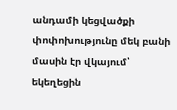անդամի կեցվածքի փոփոխությունը մեկ բանի մասին էր վկայում՝ եկեղեցին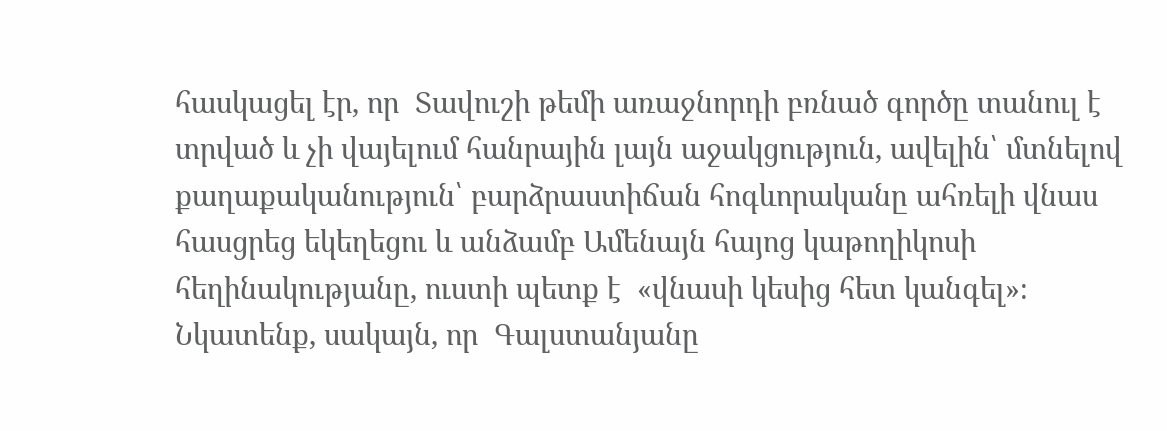հասկացել էր, որ  Տավուշի թեմի առաջնորդի բռնած գործը տանուլ է տրված և չի վայելում հանրային լայն աջակցություն, ավելին՝ մտնելով քաղաքականություն՝ բարձրաստիճան հոգևորականը ահռելի վնաս հասցրեց եկեղեցու և անձամբ Ամենայն հայոց կաթողիկոսի հեղինակությանը, ուստի պետք է  «վնասի կեսից հետ կանգել»։ Նկատենք, սակայն, որ  Գալստանյանը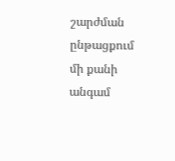շարժման ընթացքում մի քանի անգամ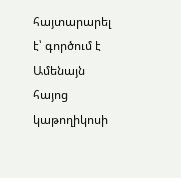հայտարարել է՝ գործում է Ամենայն հայոց կաթողիկոսի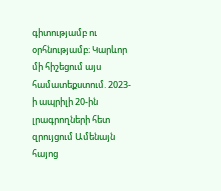գիտությամբ ու օրհնությամբ։ Կարևոր մի հիշեցում այս համատեքստում. 2023-ի ապրիլի 20-ին լրագրողների հետ զրույցում Ամենայն հայոց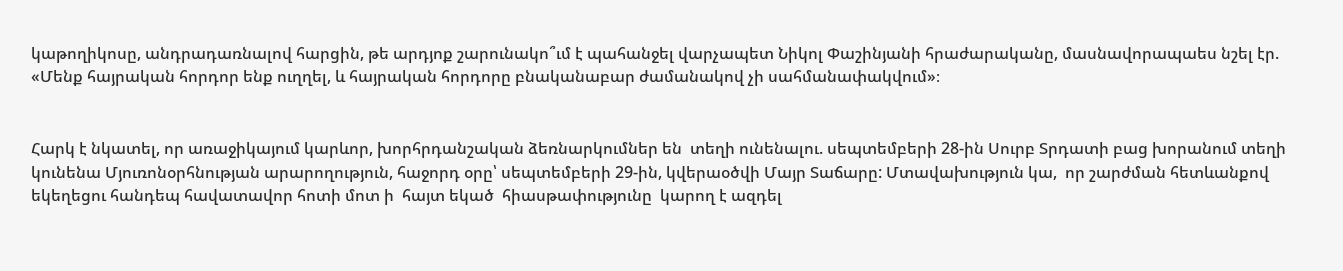կաթողիկոսը, անդրադառնալով հարցին, թե արդյոք շարունակո՞ւմ է պահանջել վարչապետ Նիկոլ Փաշինյանի հրաժարականը, մասնավորապաես նշել էր. «Մենք հայրական հորդոր ենք ուղղել, և հայրական հորդորը բնականաբար ժամանակով չի սահմանափակվում»։


Հարկ է նկատել, որ առաջիկայում կարևոր, խորհրդանշական ձեռնարկումներ են  տեղի ունենալու. սեպտեմբերի 28-ին Սուրբ Տրդատի բաց խորանում տեղի կունենա Մյուռոնօրհնության արարողություն, հաջորդ օրը՝ սեպտեմբերի 29-ին, կվերաօծվի Մայր Տաճարը: Մտավախություն կա,  որ շարժման հետևանքով  եկեղեցու հանդեպ հավատավոր հոտի մոտ ի  հայտ եկած  հիասթափությունը  կարող է ազդել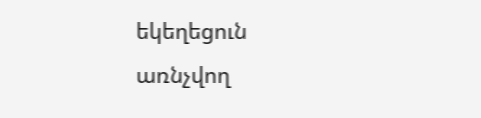եկեղեցուն առնչվող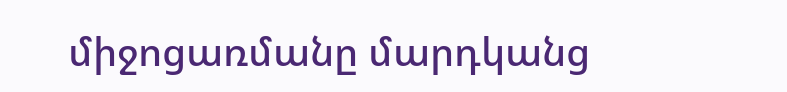միջոցառմանը մարդկանց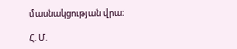մասնակցության վրա։

Հ. Մ.